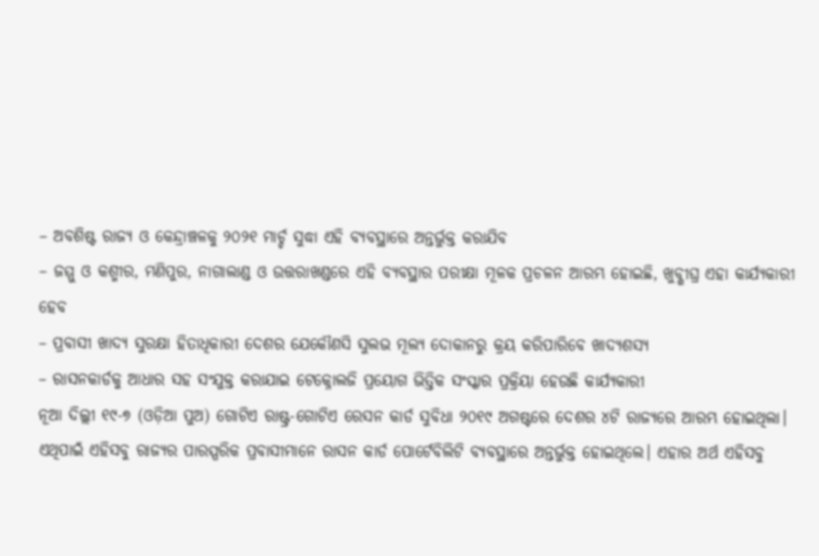– ଅବଶିଷ୍ଟ ରାଜ୍ୟ ଓ କେନ୍ଦ୍ରାଞ୍ଚଳକୁ ୨୦୨୧ ମାର୍ଚ୍ଚ ସୁଦ୍ଧା ଏହି ବ୍ୟବସ୍ଥାରେ ଅନ୍ତର୍ଭୁକ୍ତ କରାଯିବ
– ଜମ୍ମୁ ଓ କଶ୍ମୀର, ମଣିପୁର, ନାଗାଲାଣ୍ଡ ଓ ଉତ୍ତରାଖଣ୍ଡରେ ଏହି ବ୍ୟବସ୍ଥାର ପରୀକ୍ଷା ମୂଳକ ପ୍ରଚଳନ ଆରମ୍ଭ ହୋଇଛି, ଖୁବ୍ଶୀଘ୍ର ଏହା କାର୍ଯ୍ୟକାରୀ ହେବ
– ପ୍ରବାସୀ ଖାଦ୍ୟ ସୁରକ୍ଷା ହିତାଧିକାରୀ ଦେଶର ଯେକୌଣସି ସୁଲଭ ମୂଲ୍ୟ ଦୋକାନରୁ କ୍ରୟ କରିପାରିବେ ଖାଦ୍ୟଶସ୍ୟ
– ରାସନକାର୍ଡକୁ ଆଧାର ସହ ସଂଯୁକ୍ତ କରାଯାଇ ଟେକ୍ନୋଲଜି ପ୍ରୟୋଗ ଭିତ୍ତିକ ସଂସ୍କାର ପ୍ରକ୍ରିୟା ହେଉଛି କାର୍ଯ୍ୟକାରୀ
ନୂଆ ଦିଲ୍ଲୀ ୧୯-୭ (ଓଡ଼ିଆ ପୁଅ) ଗୋଟିଏ ରାଷ୍ଟ୍ର-ଗୋଟିଏ ରେସନ କାର୍ଡ ସୁବିଧା ୨୦୧୯ ଅଗଷ୍ଟରେ ଦେଶର ୪ଟି ରାଜ୍ୟରେ ଆରମ୍ଭ ହୋଇଥିଲା। ଏଥିପାଇଁ ଏହିସବୁ ରାଜ୍ୟର ପାରସ୍ପରିକ ପ୍ରବାସୀମାନେ ରାସନ କାର୍ଡ ପୋର୍ଟେବିଲିଟି ବ୍ୟବସ୍ଥାରେ ଅନ୍ତର୍ଭୁକ୍ତ ହୋଇଥିଲେ। ଏହାର ଅର୍ଥ ଏହିସବୁ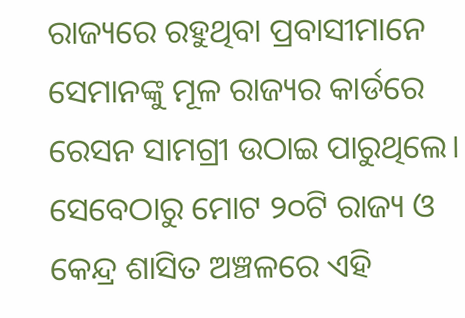ରାଜ୍ୟରେ ରହୁଥିବା ପ୍ରବାସୀମାନେ ସେମାନଙ୍କୁ ମୂଳ ରାଜ୍ୟର କାର୍ଡରେ ରେସନ ସାମଗ୍ରୀ ଉଠାଇ ପାରୁଥିଲେ। ସେବେଠାରୁ ମୋଟ ୨୦ଟି ରାଜ୍ୟ ଓ କେନ୍ଦ୍ର ଶାସିତ ଅଞ୍ଚଳରେ ଏହି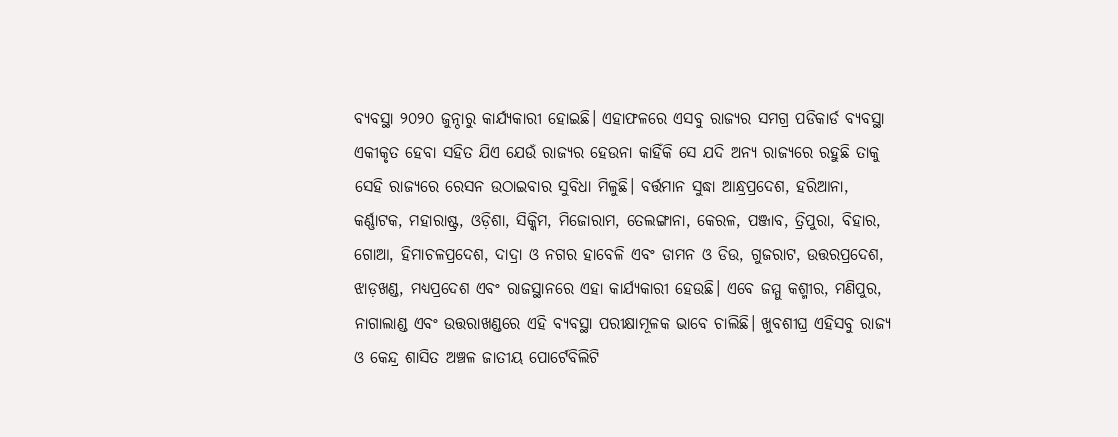ବ୍ୟବସ୍ଥା ୨୦୨୦ ଜୁନ୍ଠାରୁ କାର୍ଯ୍ୟକାରୀ ହୋଇଛି। ଏହାଫଳରେ ଏସବୁ ରାଜ୍ୟର ସମଗ୍ର ପଡିକାର୍ଡ ବ୍ୟବସ୍ଥା ଏକୀକୃତ ହେବା ସହିତ ଯିଏ ଯେଉଁ ରାଜ୍ୟର ହେଉନା କାହିଁକି ସେ ଯଦି ଅନ୍ୟ ରାଜ୍ୟରେ ରହୁଛି ତାକୁ ସେହି ରାଜ୍ୟରେ ରେସନ ଉଠାଇବାର ସୁବିଧା ମିଳୁଛି। ବର୍ତ୍ତମାନ ସୁଦ୍ଧା ଆନ୍ଧ୍ରପ୍ରଦେଶ, ହରିଆନା, କର୍ଣ୍ଣାଟକ, ମହାରାଷ୍ଟ୍ର, ଓଡ଼ିଶା, ସିକ୍କିମ, ମିଜୋରାମ, ତେଲଙ୍ଗାନା, କେରଳ, ପଞ୍ଜାବ, ତ୍ରିପୁରା, ବିହାର, ଗୋଆ, ହିମାଚଳପ୍ରଦେଶ, ଦାଦ୍ରା ଓ ନଗର ହାବେଳି ଏବଂ ଡାମନ ଓ ଡିଉ, ଗୁଜରାଟ, ଉତ୍ତରପ୍ରଦେଶ, ଝାଡ଼ଖଣ୍ଡ, ମଧ୍ୟପ୍ରଦେଶ ଏବଂ ରାଜସ୍ଥାନରେ ଏହା କାର୍ଯ୍ୟକାରୀ ହେଉଛି। ଏବେ ଜମ୍ମୁ କଶ୍ମୀର, ମଣିପୁର, ନାଗାଲାଣ୍ଡ ଏବଂ ଉତ୍ତରାଖଣ୍ଡରେ ଏହି ବ୍ୟବସ୍ଥା ପରୀକ୍ଷାମୂଳକ ଭାବେ ଚାଲିଛି। ଖୁବଶୀଘ୍ର ଏହିସବୁ ରାଜ୍ୟ ଓ କେନ୍ଦ୍ର ଶାସିତ ଅଞ୍ଚଳ ଜାତୀୟ ପୋର୍ଟେବିଲିଟି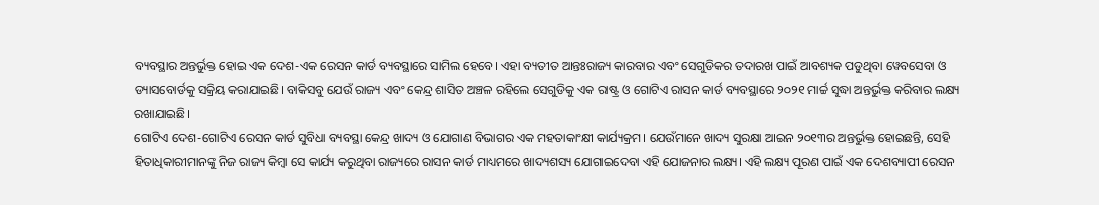ବ୍ୟବସ୍ଥାର ଅନ୍ତର୍ଭୁକ୍ତ ହୋଇ ଏକ ଦେଶ-ଏକ ରେସନ କାର୍ଡ ବ୍ୟବସ୍ଥାରେ ସାମିଲ ହେବେ। ଏହା ବ୍ୟତୀତ ଆନ୍ତଃରାଜ୍ୟ କାରବାର ଏବଂ ସେଗୁଡିକର ତଦାରଖ ପାଇଁ ଆବଶ୍ୟକ ପଡୁଥିବା ୱେବସେବା ଓ ଡ୍ୟାସବୋର୍ଡକୁ ସକ୍ରିୟ କରାଯାଇଛି। ବାକିସବୁ ଯେଉଁ ରାଜ୍ୟ ଏବଂ କେନ୍ଦ୍ର ଶାସିତ ଅଞ୍ଚଳ ରହିଲେ ସେଗୁଡିକୁ ଏକ ରାଷ୍ଟ୍ର ଓ ଗୋଟିଏ ରାସନ କାର୍ଡ ବ୍ୟବସ୍ଥାରେ ୨୦୨୧ ମାର୍ଚ୍ଚ ସୁଦ୍ଧା ଅନ୍ତର୍ଭୁକ୍ତ କରିବାର ଲକ୍ଷ୍ୟ ରଖାଯାଇଛି।
ଗୋଟିଏ ଦେଶ-ଗୋଟିଏ ରେସନ କାର୍ଡ ସୁବିଧା ବ୍ୟବସ୍ଥା କେନ୍ଦ୍ର ଖାଦ୍ୟ ଓ ଯୋଗାଣ ବିଭାଗର ଏକ ମହତାକାଂକ୍ଷୀ କାର୍ଯ୍ୟକ୍ରମ। ଯେଉଁମାନେ ଖାଦ୍ୟ ସୁରକ୍ଷା ଆଇନ ୨୦୧୩ର ଅନ୍ତର୍ଭୁକ୍ତ ହୋଇଛନ୍ତି, ସେହି ହିତାଧିକାରୀମାନଙ୍କୁ ନିଜ ରାଜ୍ୟ କିମ୍ବା ସେ କାର୍ଯ୍ୟ କରୁଥିବା ରାଜ୍ୟରେ ରାସନ କାର୍ଡ ମାଧ୍ୟମରେ ଖାଦ୍ୟଶସ୍ୟ ଯୋଗାଇଦେବା ଏହି ଯୋଜନାର ଲକ୍ଷ୍ୟ। ଏହି ଲକ୍ଷ୍ୟ ପୂରଣ ପାଇଁ ଏକ ଦେଶବ୍ୟାପୀ ରେସନ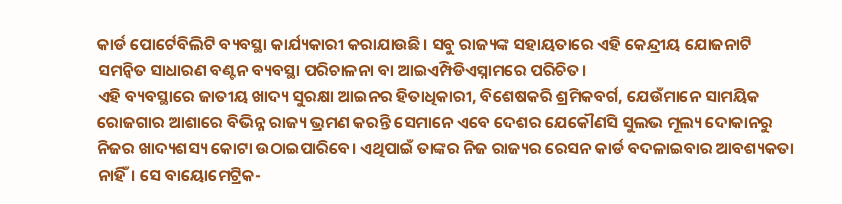କାର୍ଡ ପୋର୍ଟେବିଲିଟି ବ୍ୟବସ୍ଥା କାର୍ଯ୍ୟକାରୀ କରାଯାଉଛି। ସବୁ ରାଜ୍ୟଙ୍କ ସହାୟତାରେ ଏହି କେନ୍ଦ୍ରୀୟ ଯୋଜନାଟି ସମନ୍ୱିତ ସାଧାରଣ ବଣ୍ଟନ ବ୍ୟବସ୍ଥା ପରିଚାଳନା ବା ଆଇଏମ୍ପିଡିଏସ୍ନାମରେ ପରିଚିତ।
ଏହି ବ୍ୟବସ୍ଥାରେ ଜାତୀୟ ଖାଦ୍ୟ ସୁରକ୍ଷା ଆଇନର ହିତାଧିକାରୀ, ବିଶେଷକରି ଶ୍ରମିକବର୍ଗ, ଯେଉଁମାନେ ସାମୟିକ ରୋଜଗାର ଆଶାରେ ବିଭିନ୍ନ ରାଜ୍ୟ ଭ୍ରମଣ କରନ୍ତି ସେମାନେ ଏବେ ଦେଶର ଯେକୌଣସି ସୁଲଭ ମୂଲ୍ୟ ଦୋକାନରୁ ନିଜର ଖାଦ୍ୟଶସ୍ୟ କୋଟା ଉଠାଇପାରିବେ। ଏଥିପାଇଁ ତାଙ୍କର ନିଜ ରାଜ୍ୟର ରେସନ କାର୍ଡ ବଦଳାଇବାର ଆବଶ୍ୟକତା ନାହିଁ। ସେ ବାୟୋମେଟ୍ରିକ-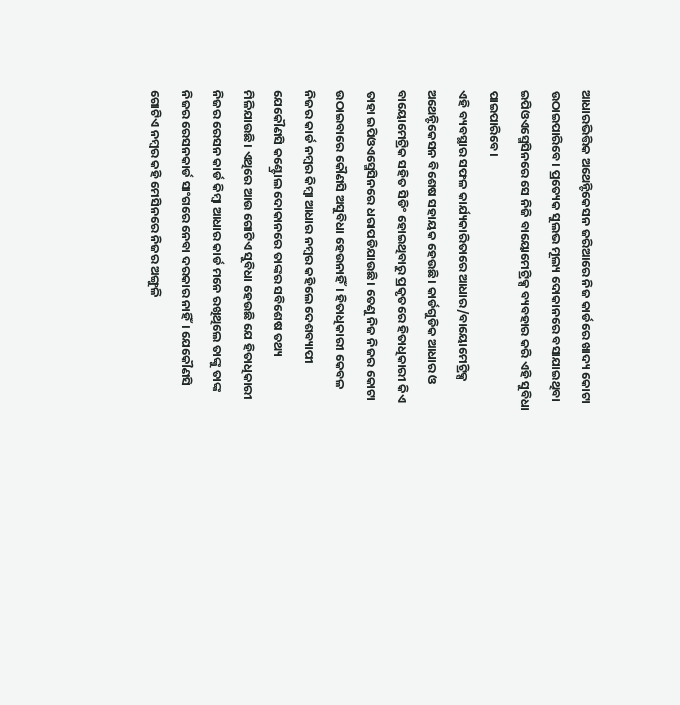ଆଧାରଭିତ୍ତିକ ଅଥେନ୍ଟିକେସନ ଜରିଆରେ ନିଜ କାର୍ଡରେ ଖାଦ୍ୟ କୋଟା ଉଠାଇପାରିବେ। ପ୍ରତ୍ୟେକ ସୁଲଭ ମୂଲ୍ୟ ଦୋକାନରେ ବସାଯାଇଥିବା ଇପିଓଏସ୍ମେସିନରେ ସେ ନିଜି ବାୟୋମେଟ୍ରିକ୍ସ ବ୍ୟବହାର କରି ଏହି ସୁବିଧା ପାଇପାରିବେ।
ଏହି ବ୍ୟବସ୍ଥାର ସଫଳ କାର୍ଯ୍ୟକାରିତାରେ ଆଧାର/ବାୟୋମେଟ୍ରିକ୍ସ ଅଥେନ୍ଟିକେସନ ବିଶେଷ ସହାୟକ ହେଉଛି। କାର୍ଡଗୁଡିକ ଆଧାର ଓ ବାୟୋମେଟ୍ରିକ ସହିତ ସିଡିଂ ହୋଇଥିବାରୁ ପ୍ରକୃତରେ ହିତାଧିକାରୀ କିଏ ତାହା ଇପିଓଏସ୍ମେସିନରେ ଧରାପଡିଯାଉଛି। ତେଣୁ ନିଜ ନିଜର କୋଟା ଉଠାଇବାରେ କୌଣସି ଅସୁବିଧା ହେଉନାହିଁ। ହିତାଧିକାରୀ କେବଳ ନିଜର କାର୍ଡ ନମ୍ବର କିମ୍ବା ଆଧାର ନମ୍ବର କହିଲେ ଦେଶବ୍ୟାପୀ ଯେକୌଣସି କଣ୍ଟ୍ରୋଲ ଦୋକାନରେ ତାଙ୍କର ସବିଶେଷ ତଥ୍ୟ ମିଳିଯାଉଛି। ଏଥିରେ ଆଉ ଗୋଟିଏ ସୁବିଧା ହେଉଛି ଯେ ହିତାଧିକାରୀ ନିଜର ରେସନ କାର୍ଡ କିମ୍ବା ଆଧାର କାର୍ଡ ମନେ ରଖିଥିଲେ ତାଙ୍କୁ ତାଙ୍କ ନିଜର ରେସନକାର୍ଡ ସାଂଗରେ ନେବା ଦରକାର ନାହିଁ। ଯେକୌଣସି ଗୋଟିଏ ନମ୍ବର କହି ମେସିନରେ ନିଜର ଅଙ୍ଗୁଳି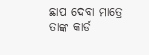ଛାପ ଦେବା ମାତ୍ରେ ତାଙ୍କ କାର୍ଡ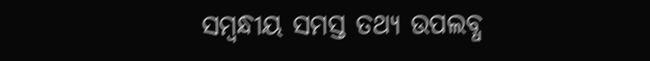ସମ୍ବନ୍ଧୀୟ ସମସ୍ତ ତଥ୍ୟ ଉପଲବ୍ଧ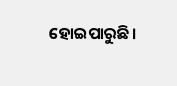ହୋଇପାରୁଛି।